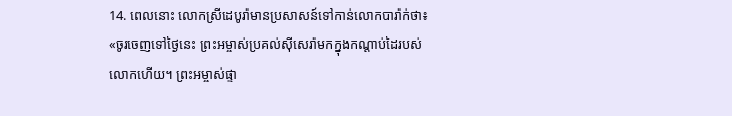14. ពេលនោះ លោកស្រីដេបូរ៉ាមានប្រសាសន៍ទៅកាន់លោកបារ៉ាក់ថា៖ «ចូរចេញទៅថ្ងៃនេះ ព្រះអម្ចាស់ប្រគល់ស៊ីសេរ៉ាមកក្នុងកណ្ដាប់ដៃរបស់លោកហើយ។ ព្រះអម្ចាស់ផ្ទា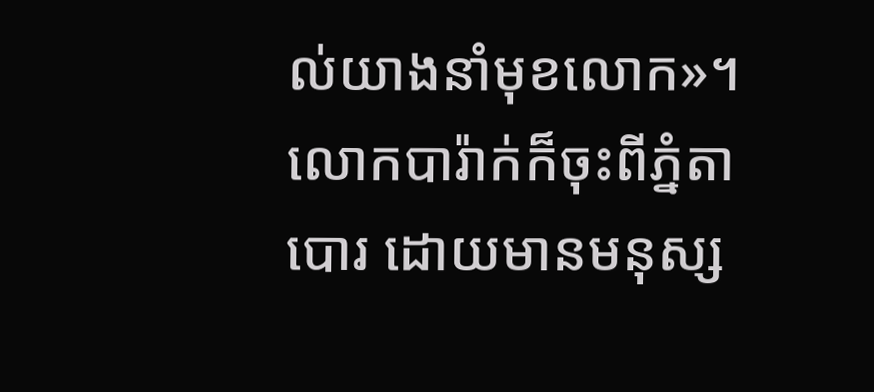ល់យាងនាំមុខលោក»។ លោកបារ៉ាក់ក៏ចុះពីភ្នំតាបោរ ដោយមានមនុស្ស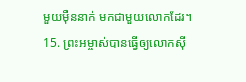មួយម៉ឺននាក់ មកជាមួយលោកដែរ។
15. ព្រះអម្ចាស់បានធ្វើឲ្យលោកស៊ី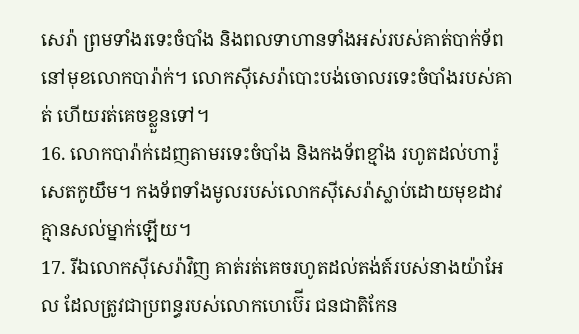សេរ៉ា ព្រមទាំងរទេះចំបាំង និងពលទាហានទាំងអស់របស់គាត់បាក់ទ័ព នៅមុខលោកបារ៉ាក់។ លោកស៊ីសេរ៉ាបោះបង់ចោលរទេះចំបាំងរបស់គាត់ ហើយរត់គេចខ្លួនទៅ។
16. លោកបារ៉ាក់ដេញតាមរទេះចំបាំង និងកងទ័ពខ្មាំង រហូតដល់ហារ៉ូសេតកូយឹម។ កងទ័ពទាំងមូលរបស់លោកស៊ីសេរ៉ាស្លាប់ដោយមុខដាវ គ្មានសល់ម្នាក់ឡើយ។
17. រីឯលោកស៊ីសេរ៉ាវិញ គាត់រត់គេចរហូតដល់តង់ត៍របស់នាងយ៉ាអែល ដែលត្រូវជាប្រពន្ធរបស់លោកហេប៊ើរ ជនជាតិកែន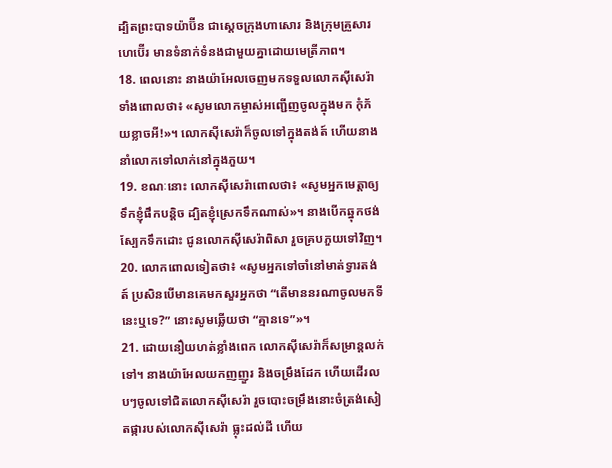ដ្បិតព្រះបាទយ៉ាប៊ីន ជាស្ដេចក្រុងហាសោរ និងក្រុមគ្រួសារហេប៊ើរ មានទំនាក់ទំនងជាមួយគ្នាដោយមេត្រីភាព។
18. ពេលនោះ នាងយ៉ាអែលចេញមកទទួលលោកស៊ីសេរ៉ា ទាំងពោលថា៖ «សូមលោកម្ចាស់អញ្ជើញចូលក្នុងមក កុំភ័យខ្លាចអី!»។ លោកស៊ីសេរ៉ាក៏ចូលទៅក្នុងតង់ត៍ ហើយនាងនាំលោកទៅលាក់នៅក្នុងភួយ។
19. ខណៈនោះ លោកស៊ីសេរ៉ាពោលថា៖ «សូមអ្នកមេត្តាឲ្យទឹកខ្ញុំផឹកបន្តិច ដ្បិតខ្ញុំស្រេកទឹកណាស់»។ នាងបើកឆ្នុកថង់ស្បែកទឹកដោះ ជូនលោកស៊ីសេរ៉ាពិសា រួចគ្របភួយទៅវិញ។
20. លោកពោលទៀតថា៖ «សូមអ្នកទៅចាំនៅមាត់ទ្វារតង់ត៍ ប្រសិនបើមានគេមកសួរអ្នកថា “តើមាននរណាចូលមកទីនេះឬទេ?” នោះសូមឆ្លើយថា “គ្មានទេ”»។
21. ដោយនឿយហត់ខ្លាំងពេក លោកស៊ីសេរ៉ាក៏សម្រាន្ដលក់ទៅ។ នាងយ៉ាអែលយកញញួរ និងចម្រឹងដែក ហើយដើរលបៗចូលទៅជិតលោកស៊ីសេរ៉ា រួចបោះចម្រឹងនោះចំត្រង់សៀតផ្ការបស់លោកស៊ីសេរ៉ា ធ្លុះដល់ដី ហើយ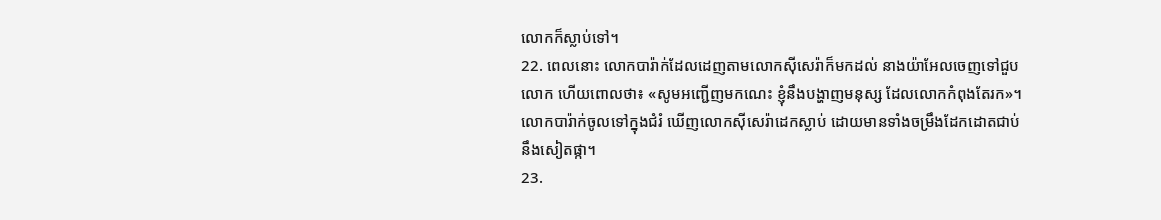លោកក៏ស្លាប់ទៅ។
22. ពេលនោះ លោកបារ៉ាក់ដែលដេញតាមលោកស៊ីសេរ៉ាក៏មកដល់ នាងយ៉ាអែលចេញទៅជួបលោក ហើយពោលថា៖ «សូមអញ្ជើញមកណេះ ខ្ញុំនឹងបង្ហាញមនុស្ស ដែលលោកកំពុងតែរក»។ លោកបារ៉ាក់ចូលទៅក្នុងជំរំ ឃើញលោកស៊ីសេរ៉ាដេកស្លាប់ ដោយមានទាំងចម្រឹងដែកដោតជាប់នឹងសៀតផ្កា។
23.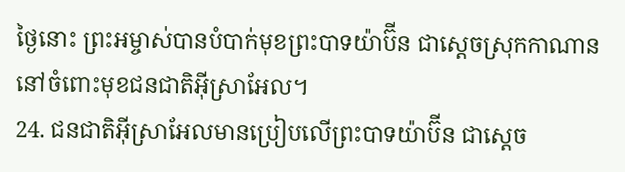ថ្ងៃនោះ ព្រះអម្ចាស់បានបំបាក់មុខព្រះបាទយ៉ាប៊ីន ជាស្ដេចស្រុកកាណាន នៅចំពោះមុខជនជាតិអ៊ីស្រាអែល។
24. ជនជាតិអ៊ីស្រាអែលមានប្រៀបលើព្រះបាទយ៉ាប៊ីន ជាស្ដេច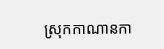ស្រុកកាណានកា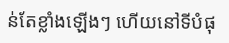ន់តែខ្លាំងឡើងៗ ហើយនៅទីបំផុ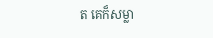ត គេក៏សម្លា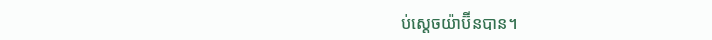ប់ស្ដេចយ៉ាប៊ីនបាន។